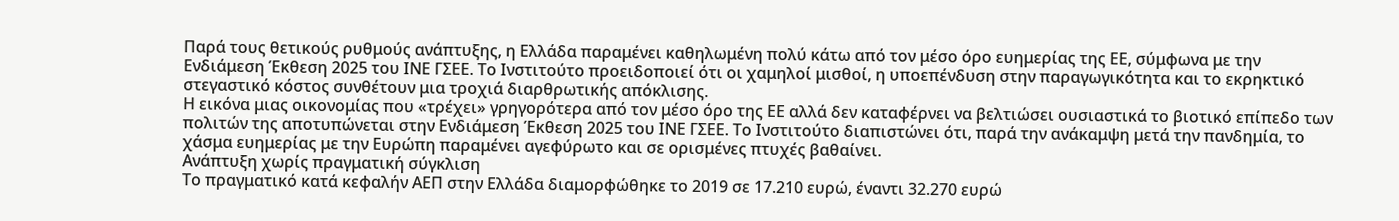Παρά τους θετικούς ρυθμούς ανάπτυξης, η Ελλάδα παραμένει καθηλωμένη πολύ κάτω από τον μέσο όρο ευημερίας της ΕΕ, σύμφωνα με την Ενδιάμεση Έκθεση 2025 του ΙΝΕ ΓΣΕΕ. Το Ινστιτούτο προειδοποιεί ότι οι χαμηλοί μισθοί, η υποεπένδυση στην παραγωγικότητα και το εκρηκτικό στεγαστικό κόστος συνθέτουν μια τροχιά διαρθρωτικής απόκλισης.
Η εικόνα μιας οικονομίας που «τρέχει» γρηγορότερα από τον μέσο όρο της ΕΕ αλλά δεν καταφέρνει να βελτιώσει ουσιαστικά το βιοτικό επίπεδο των πολιτών της αποτυπώνεται στην Ενδιάμεση Έκθεση 2025 του ΙΝΕ ΓΣΕΕ. Το Ινστιτούτο διαπιστώνει ότι, παρά την ανάκαμψη μετά την πανδημία, το χάσμα ευημερίας με την Ευρώπη παραμένει αγεφύρωτο και σε ορισμένες πτυχές βαθαίνει.
Ανάπτυξη χωρίς πραγματική σύγκλιση
Το πραγματικό κατά κεφαλήν ΑΕΠ στην Ελλάδα διαμορφώθηκε το 2019 σε 17.210 ευρώ, έναντι 32.270 ευρώ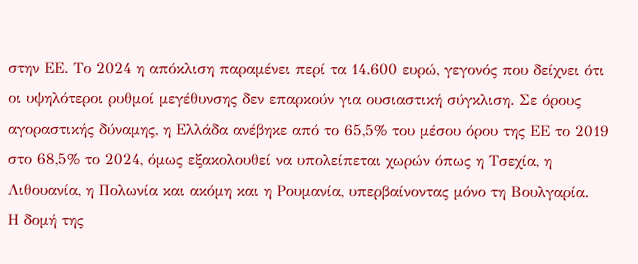στην ΕΕ. Το 2024 η απόκλιση παραμένει περί τα 14.600 ευρώ, γεγονός που δείχνει ότι οι υψηλότεροι ρυθμοί μεγέθυνσης δεν επαρκούν για ουσιαστική σύγκλιση. Σε όρους αγοραστικής δύναμης, η Ελλάδα ανέβηκε από το 65,5% του μέσου όρου της ΕΕ το 2019 στο 68,5% το 2024, όμως εξακολουθεί να υπολείπεται χωρών όπως η Τσεχία, η Λιθουανία, η Πολωνία και ακόμη και η Ρουμανία, υπερβαίνοντας μόνο τη Βουλγαρία.
Η δομή της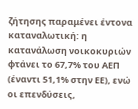ζήτησης παραμένει έντονα καταναλωτική: η κατανάλωση νοικοκυριών φτάνει το 67,7% του ΑΕΠ (έναντι 51,1% στην ΕΕ), ενώ οι επενδύσεις,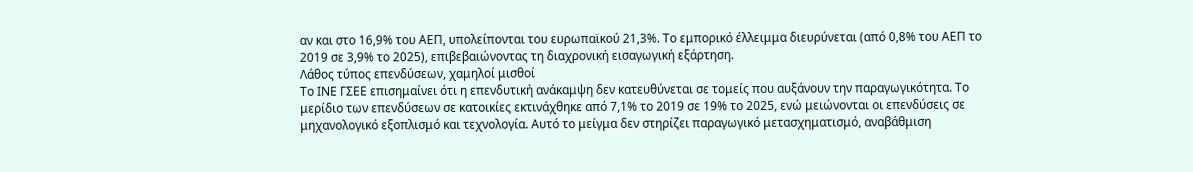αν και στο 16,9% του ΑΕΠ, υπολείπονται του ευρωπαϊκού 21,3%. Το εμπορικό έλλειμμα διευρύνεται (από 0,8% του ΑΕΠ το 2019 σε 3,9% το 2025), επιβεβαιώνοντας τη διαχρονική εισαγωγική εξάρτηση.
Λάθος τύπος επενδύσεων, χαμηλοί μισθοί
Το ΙΝΕ ΓΣΕΕ επισημαίνει ότι η επενδυτική ανάκαμψη δεν κατευθύνεται σε τομείς που αυξάνουν την παραγωγικότητα. Το μερίδιο των επενδύσεων σε κατοικίες εκτινάχθηκε από 7,1% το 2019 σε 19% το 2025, ενώ μειώνονται οι επενδύσεις σε μηχανολογικό εξοπλισμό και τεχνολογία. Αυτό το μείγμα δεν στηρίζει παραγωγικό μετασχηματισμό, αναβάθμιση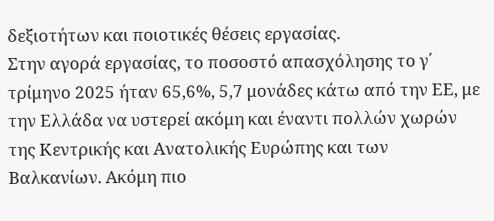δεξιοτήτων και ποιοτικές θέσεις εργασίας.
Στην αγορά εργασίας, το ποσοστό απασχόλησης το γ΄ τρίμηνο 2025 ήταν 65,6%, 5,7 μονάδες κάτω από την ΕΕ, με την Ελλάδα να υστερεί ακόμη και έναντι πολλών χωρών της Κεντρικής και Ανατολικής Ευρώπης και των Βαλκανίων. Ακόμη πιο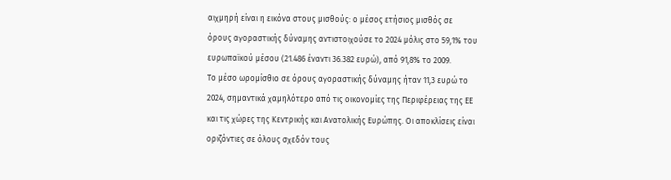αιχμηρή είναι η εικόνα στους μισθούς: ο μέσος ετήσιος μισθός σε όρους αγοραστικής δύναμης αντιστοιχούσε το 2024 μόλις στο 59,1% του ευρωπαϊκού μέσου (21.486 έναντι 36.382 ευρώ), από 91,8% το 2009.
Το μέσο ωρομίσθιο σε όρους αγοραστικής δύναμης ήταν 11,3 ευρώ το 2024, σημαντικά χαμηλότερο από τις οικονομίες της Περιφέρειας της ΕΕ και τις χώρες της Κεντρικής και Ανατολικής Ευρώπης. Οι αποκλίσεις είναι οριζόντιες σε όλους σχεδόν τους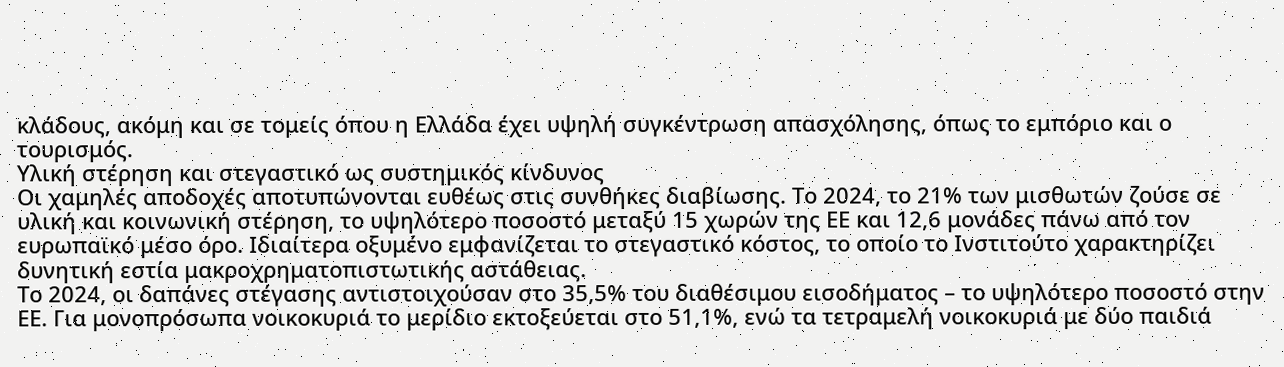κλάδους, ακόμη και σε τομείς όπου η Ελλάδα έχει υψηλή συγκέντρωση απασχόλησης, όπως το εμπόριο και ο τουρισμός.
Υλική στέρηση και στεγαστικό ως συστημικός κίνδυνος
Οι χαμηλές αποδοχές αποτυπώνονται ευθέως στις συνθήκες διαβίωσης. Το 2024, το 21% των μισθωτών ζούσε σε υλική και κοινωνική στέρηση, το υψηλότερο ποσοστό μεταξύ 15 χωρών της ΕΕ και 12,6 μονάδες πάνω από τον ευρωπαϊκό μέσο όρο. Ιδιαίτερα οξυμένο εμφανίζεται το στεγαστικό κόστος, το οποίο το Ινστιτούτο χαρακτηρίζει δυνητική εστία μακροχρηματοπιστωτικής αστάθειας.
Το 2024, οι δαπάνες στέγασης αντιστοιχούσαν στο 35,5% του διαθέσιμου εισοδήματος – το υψηλότερο ποσοστό στην ΕΕ. Για μονοπρόσωπα νοικοκυριά το μερίδιο εκτοξεύεται στο 51,1%, ενώ τα τετραμελή νοικοκυριά με δύο παιδιά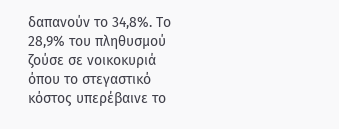δαπανούν το 34,8%. Το 28,9% του πληθυσμού ζούσε σε νοικοκυριά όπου το στεγαστικό κόστος υπερέβαινε το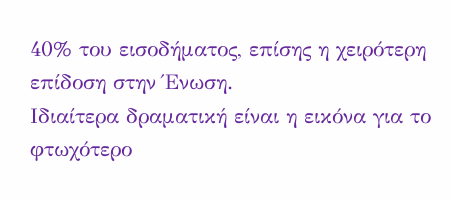40% του εισοδήματος, επίσης η χειρότερη επίδοση στην Ένωση.
Ιδιαίτερα δραματική είναι η εικόνα για το φτωχότερο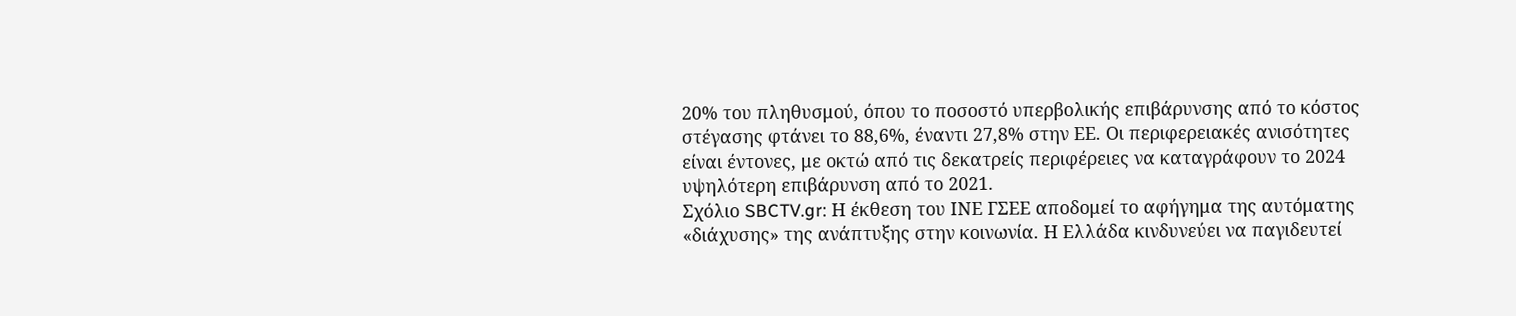20% του πληθυσμού, όπου το ποσοστό υπερβολικής επιβάρυνσης από το κόστος στέγασης φτάνει το 88,6%, έναντι 27,8% στην ΕΕ. Οι περιφερειακές ανισότητες είναι έντονες, με οκτώ από τις δεκατρείς περιφέρειες να καταγράφουν το 2024 υψηλότερη επιβάρυνση από το 2021.
Σχόλιο SBCTV.gr: Η έκθεση του ΙΝΕ ΓΣΕΕ αποδομεί το αφήγημα της αυτόματης «διάχυσης» της ανάπτυξης στην κοινωνία. Η Ελλάδα κινδυνεύει να παγιδευτεί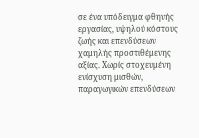σε ένα υπόδειγμα φθηνής εργασίας, υψηλού κόστους ζωής και επενδύσεων χαμηλής προστιθέμενης αξίας. Χωρίς στοχευμένη ενίσχυση μισθών, παραγωγικών επενδύσεων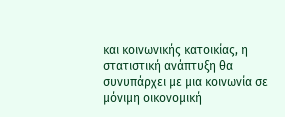και κοινωνικής κατοικίας, η στατιστική ανάπτυξη θα συνυπάρχει με μια κοινωνία σε μόνιμη οικονομική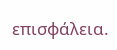επισφάλεια.